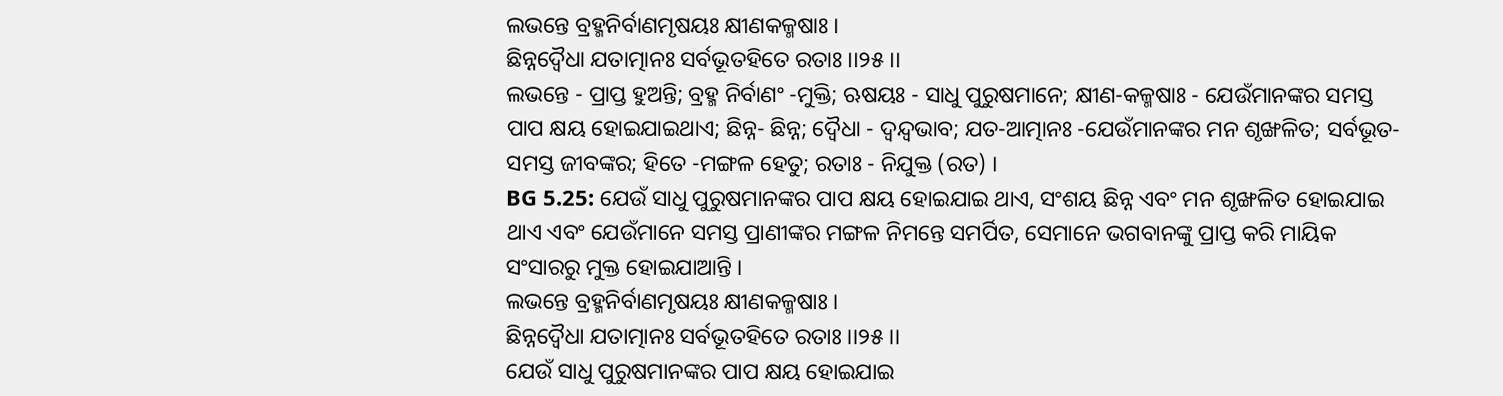ଲଭନ୍ତେ ବ୍ରହ୍ମନିର୍ବାଣମୃଷୟଃ କ୍ଷୀଣକଳ୍ମଷାଃ ।
ଛିନ୍ନଦ୍ୱୈଧା ଯତାତ୍ମାନଃ ସର୍ବଭୂତହିତେ ରତାଃ ।।୨୫।।
ଲଭନ୍ତେ - ପ୍ରାପ୍ତ ହୁଅନ୍ତି; ବ୍ରହ୍ମ ନିର୍ବାଣଂ -ମୁକ୍ତି; ଋଷୟଃ - ସାଧୁ ପୁରୁଷମାନେ; କ୍ଷୀଣ-କଳ୍ମଷାଃ - ଯେଉଁମାନଙ୍କର ସମସ୍ତ ପାପ କ୍ଷୟ ହୋଇଯାଇଥାଏ; ଛିନ୍ନ- ଛିନ୍ନ; ଦ୍ୱୈଧା - ଦ୍ୱନ୍ଦ୍ୱଭାବ; ଯତ-ଆତ୍ମାନଃ -ଯେଉଁମାନଙ୍କର ମନ ଶୃଙ୍ଖଳିତ; ସର୍ବଭୂତ- ସମସ୍ତ ଜୀବଙ୍କର; ହିତେ -ମଙ୍ଗଳ ହେତୁ; ରତାଃ - ନିଯୁକ୍ତ (ରତ) ।
BG 5.25: ଯେଉଁ ସାଧୁ ପୁରୁଷମାନଙ୍କର ପାପ କ୍ଷୟ ହୋଇଯାଇ ଥାଏ, ସଂଶୟ ଛିନ୍ନ ଏବଂ ମନ ଶୃଙ୍ଖଳିତ ହୋଇଯାଇ ଥାଏ ଏବଂ ଯେଉଁମାନେ ସମସ୍ତ ପ୍ରାଣୀଙ୍କର ମଙ୍ଗଳ ନିମନ୍ତେ ସମର୍ପିତ, ସେମାନେ ଭଗବାନଙ୍କୁ ପ୍ରାପ୍ତ କରି ମାୟିକ ସଂସାରରୁ ମୁକ୍ତ ହୋଇଯାଆନ୍ତି ।
ଲଭନ୍ତେ ବ୍ରହ୍ମନିର୍ବାଣମୃଷୟଃ କ୍ଷୀଣକଳ୍ମଷାଃ ।
ଛିନ୍ନଦ୍ୱୈଧା ଯତାତ୍ମାନଃ ସର୍ବଭୂତହିତେ ରତାଃ ।।୨୫।।
ଯେଉଁ ସାଧୁ ପୁରୁଷମାନଙ୍କର ପାପ କ୍ଷୟ ହୋଇଯାଇ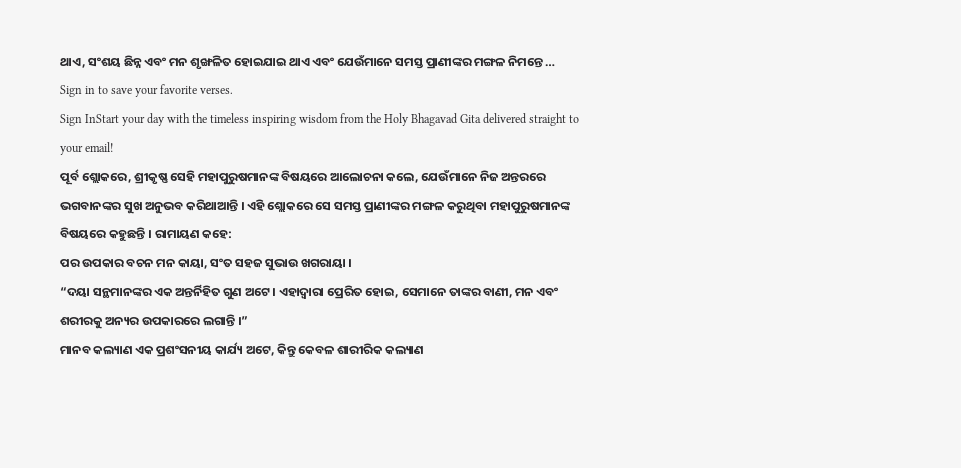ଥାଏ, ସଂଶୟ ଛିନ୍ନ ଏବଂ ମନ ଶୃଙ୍ଖଳିତ ହୋଇଯାଇ ଥାଏ ଏବଂ ଯେଉଁମାନେ ସମସ୍ତ ପ୍ରାଣୀଙ୍କର ମଙ୍ଗଳ ନିମନ୍ତେ …
Sign in to save your favorite verses.
Sign InStart your day with the timeless inspiring wisdom from the Holy Bhagavad Gita delivered straight to your email!
ପୂର୍ବ ଶ୍ଲୋକରେ, ଶ୍ରୀକୃଷ୍ଣ ସେହି ମହାପୁରୁଷମାନଙ୍କ ବିଷୟରେ ଆଲୋଚନା କଲେ, ଯେଉଁମାନେ ନିଜ ଅନ୍ତରରେ ଭଗବାନଙ୍କର ସୁଖ ଅନୁଭବ କରିଥାଆନ୍ତି । ଏହି ଶ୍ଲୋକରେ ସେ ସମସ୍ତ ପ୍ରାଣୀଙ୍କର ମଙ୍ଗଳ କରୁଥିବା ମହାପୁରୁଷମାନଙ୍କ ବିଷୟରେ କହୁଛନ୍ତି । ରାମାୟଣ କହେ:
ପର ଉପକାର ବଚନ ମନ କାୟା, ସଂତ ସହଜ ସୁଭାଉ ଖଗରାୟା ।
“ଦୟା ସନ୍ଥମାନଙ୍କର ଏକ ଅନ୍ତର୍ନିହିତ ଗୁଣ ଅଟେ । ଏହାଦ୍ୱାରା ପ୍ରେରିତ ହୋଇ, ସେମାନେ ତାଙ୍କର ବାଣୀ, ମନ ଏବଂ ଶରୀରକୁ ଅନ୍ୟର ଉପକାରରେ ଲଗାନ୍ତି ।”
ମାନବ କଲ୍ୟାଣ ଏକ ପ୍ରଶଂସନୀୟ କାର୍ଯ୍ୟ ଅଟେ, କିନ୍ତୁ କେବଳ ଶାରୀରିକ କଲ୍ୟାଣ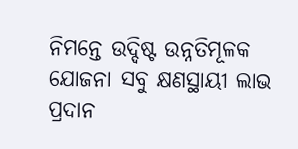ନିମନ୍ତେ ଉଦ୍ଦିଷ୍ଟ ଉନ୍ନତିମୂଳକ ଯୋଜନା ସବୁ କ୍ଷଣସ୍ଥାୟୀ ଲାଭ ପ୍ରଦାନ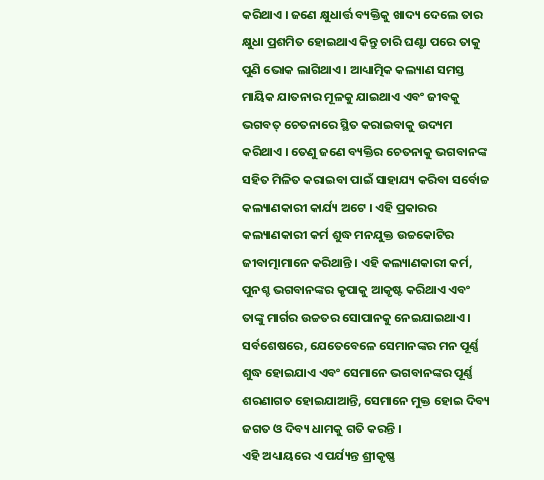କରିଥାଏ । ଜଣେ କ୍ଷୁଧାର୍ତ୍ତ ବ୍ୟକ୍ତିକୁ ଖାଦ୍ୟ ଦେଲେ ତାର କ୍ଷୁଧା ପ୍ରଶମିତ ହୋଇଥାଏ କିନ୍ତୁ ଚାରି ଘଣ୍ଟା ପରେ ତାକୁ ପୁଣି ଭୋକ ଲାଗିଥାଏ । ଆଧ୍ୟାତ୍ମିକ କଲ୍ୟାଣ ସମସ୍ତ ମାୟିକ ଯାତନାର ମୂଳକୁ ଯାଇଥାଏ ଏବଂ ଜୀବକୁ ଭଗବତ୍ ଚେତନାରେ ସ୍ଥିତ କରାଇବାକୁ ଉଦ୍ୟମ କରିଥାଏ । ତେଣୁ ଜଣେ ବ୍ୟକ୍ତିର ଚେତନାକୁ ଭଗବାନଙ୍କ ସହିତ ମିଳିତ କରାଇବା ପାଇଁ ସାହାଯ୍ୟ କରିବା ସର୍ବୋଚ୍ଚ କଲ୍ୟାଣକାରୀ କାର୍ଯ୍ୟ ଅଟେ । ଏହି ପ୍ରକାରର କଲ୍ୟାଣକାରୀ କର୍ମ ଶୁଦ୍ଧ ମନଯୁକ୍ତ ଉଚ୍ଚକୋଟିର ଜୀବାତ୍ମାମାନେ କରିଥାନ୍ତି । ଏହି କଲ୍ୟାଣକାରୀ କର୍ମ, ପୁନଶ୍ଚ ଭଗବାନଙ୍କର କୃପାକୁ ଆକୃଷ୍ଟ କରିଥାଏ ଏବଂ ତାଙ୍କୁ ମାର୍ଗର ଉଚ୍ଚତର ସୋପାନକୁ ନେଇଯାଇଥାଏ । ସର୍ବଶେଷରେ, ଯେତେବେଳେ ସେମାନଙ୍କର ମନ ପୂର୍ଣ୍ଣ ଶୁଦ୍ଧ ହୋଇଯାଏ ଏବଂ ସେମାନେ ଭଗବାନଙ୍କର ପୂର୍ଣ୍ଣ ଶରଣାଗତ ହୋଇଯାଆନ୍ତି, ସେମାନେ ମୁକ୍ତ ହୋଇ ଦିବ୍ୟ ଜଗତ ଓ ଦିବ୍ୟ ଧାମକୁ ଗତି କରନ୍ତି ।
ଏହି ଅଧ୍ୟାୟରେ ଏ ପର୍ଯ୍ୟନ୍ତ ଶ୍ରୀକୃଷ୍ଣ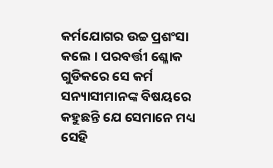କର୍ମଯୋଗର ଉଚ୍ଚ ପ୍ରଶଂସା କଲେ । ପରବର୍ତ୍ତୀ ଶ୍ଳୋକ ଗୁଡିକରେ ସେ କର୍ମ ସନ୍ୟାସୀମାନଙ୍କ ବିଷୟରେ କହୁଛନ୍ତି ଯେ ସେମାନେ ମଧ୍ୟ ସେହି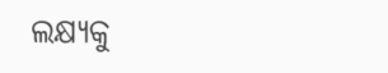ଲକ୍ଷ୍ୟକୁ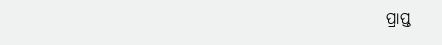ପ୍ରାପ୍ତ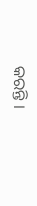କରନ୍ତି ।